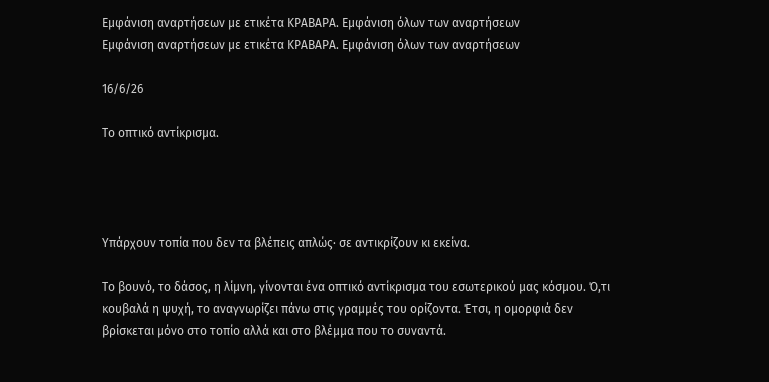Εμφάνιση αναρτήσεων με ετικέτα ΚΡΑΒΑΡΑ. Εμφάνιση όλων των αναρτήσεων
Εμφάνιση αναρτήσεων με ετικέτα ΚΡΑΒΑΡΑ. Εμφάνιση όλων των αναρτήσεων

16/6/26

Το οπτικό αντίκρισμα.




Υπάρχουν τοπία που δεν τα βλέπεις απλώς· σε αντικρίζουν κι εκείνα.

Το βουνό, το δάσος, η λίμνη, γίνονται ένα οπτικό αντίκρισμα του εσωτερικού μας κόσμου. Ό,τι κουβαλά η ψυχή, το αναγνωρίζει πάνω στις γραμμές του ορίζοντα. Έτσι, η ομορφιά δεν βρίσκεται μόνο στο τοπίο αλλά και στο βλέμμα που το συναντά.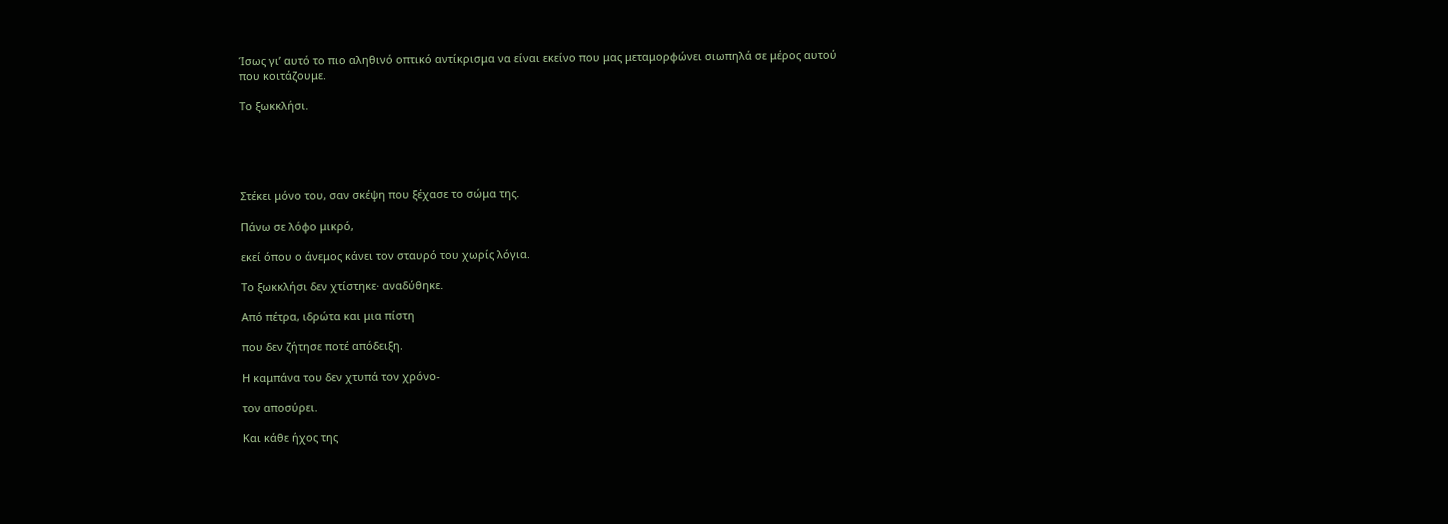Ίσως γι’ αυτό το πιο αληθινό οπτικό αντίκρισμα να είναι εκείνο που μας μεταμορφώνει σιωπηλά σε μέρος αυτού που κοιτάζουμε.

Το ξωκκλήσι.





Στέκει μόνο του, σαν σκέψη που ξέχασε το σώμα της.

Πάνω σε λόφο μικρό,

εκεί όπου ο άνεμος κάνει τον σταυρό του χωρίς λόγια.

Το ξωκκλήσι δεν χτίστηκε· αναδύθηκε.

Από πέτρα, ιδρώτα και μια πίστη

που δεν ζήτησε ποτέ απόδειξη.

Η καμπάνα του δεν χτυπά τον χρόνο-

τον αποσύρει.

Και κάθε ήχος της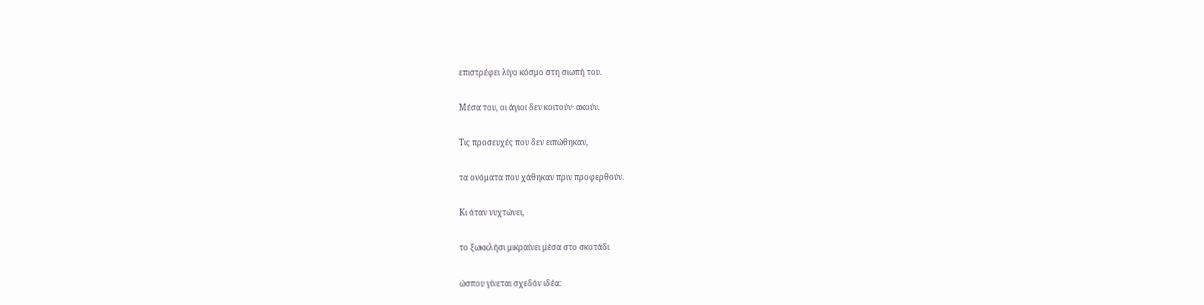επιστρέφει λίγο κόσμο στη σιωπή του.

Μέσα του, οι άγιοι δεν κοιτούν· ακούν.

Τις προσευχές που δεν ειπώθηκαν,

τα ονόματα που χάθηκαν πριν προφερθούν.

Κι όταν νυχτώνει,

το ξωκκλήσι μικραίνει μέσα στο σκοτάδι

ώσπου γίνεται σχεδόν ιδέα: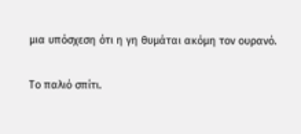μια υπόσχεση ότι η γη θυμάται ακόμη τον ουρανό.

Το παλιό σπίτι.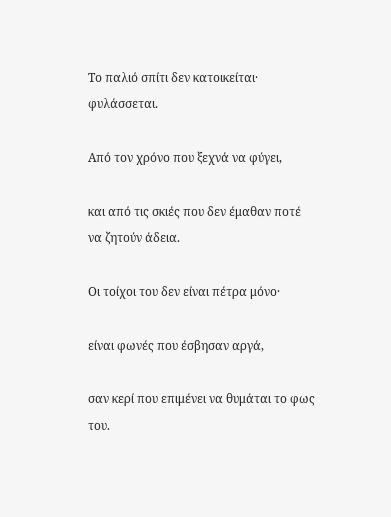Το παλιό σπίτι δεν κατοικείται· φυλάσσεται.

Από τον χρόνο που ξεχνά να φύγει,

και από τις σκιές που δεν έμαθαν ποτέ να ζητούν άδεια.

Οι τοίχοι του δεν είναι πέτρα μόνο·

είναι φωνές που έσβησαν αργά,

σαν κερί που επιμένει να θυμάται το φως του.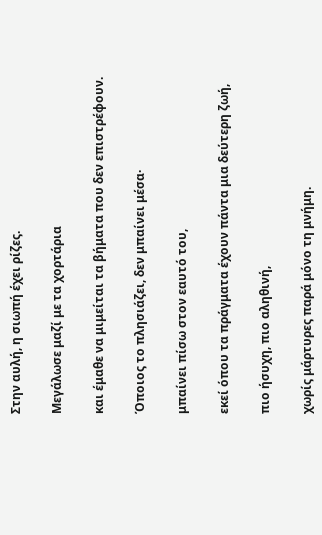Στην αυλή, η σιωπή έχει ρίζες.

Μεγάλωσε μαζί με τα χορτάρια

και έμαθε να μιμείται τα βήματα που δεν επιστρέφουν.

Όποιος το πλησιάζει, δεν μπαίνει μέσα·

μπαίνει πίσω στον εαυτό του,

εκεί όπου τα πράγματα έχουν πάντα μια δεύτερη ζωή,

πιο ήσυχη, πιο αληθινή,

χωρίς μάρτυρες παρά μόνο τη μνήμη.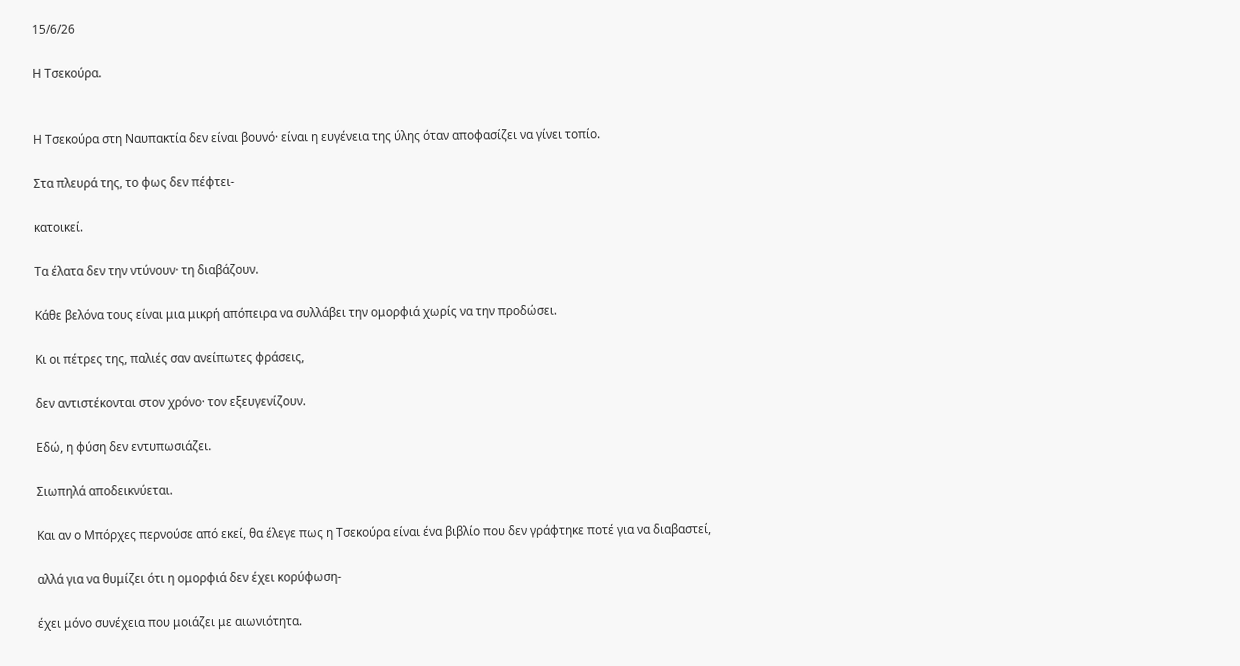15/6/26

Η Τσεκούρα.


Η Τσεκούρα στη Ναυπακτία δεν είναι βουνό· είναι η ευγένεια της ύλης όταν αποφασίζει να γίνει τοπίο.

Στα πλευρά της, το φως δεν πέφτει-

κατοικεί.

Τα έλατα δεν την ντύνουν· τη διαβάζουν.

Κάθε βελόνα τους είναι μια μικρή απόπειρα να συλλάβει την ομορφιά χωρίς να την προδώσει.

Κι οι πέτρες της, παλιές σαν ανείπωτες φράσεις,

δεν αντιστέκονται στον χρόνο· τον εξευγενίζουν.

Εδώ, η φύση δεν εντυπωσιάζει.

Σιωπηλά αποδεικνύεται.

Και αν ο Μπόρχες περνούσε από εκεί, θα έλεγε πως η Τσεκούρα είναι ένα βιβλίο που δεν γράφτηκε ποτέ για να διαβαστεί,

αλλά για να θυμίζει ότι η ομορφιά δεν έχει κορύφωση-

έχει μόνο συνέχεια που μοιάζει με αιωνιότητα.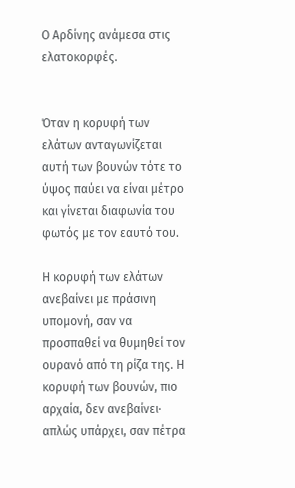Ο Αρδίνης ανάμεσα στις ελατοκορφές.


Όταν η κορυφή των ελάτων ανταγωνίζεται αυτή των βουνών τότε το ύψος παύει να είναι μέτρο και γίνεται διαφωνία του φωτός με τον εαυτό του.

Η κορυφή των ελάτων ανεβαίνει με πράσινη υπομονή, σαν να προσπαθεί να θυμηθεί τον ουρανό από τη ρίζα της. Η κορυφή των βουνών, πιο αρχαία, δεν ανεβαίνει· απλώς υπάρχει, σαν πέτρα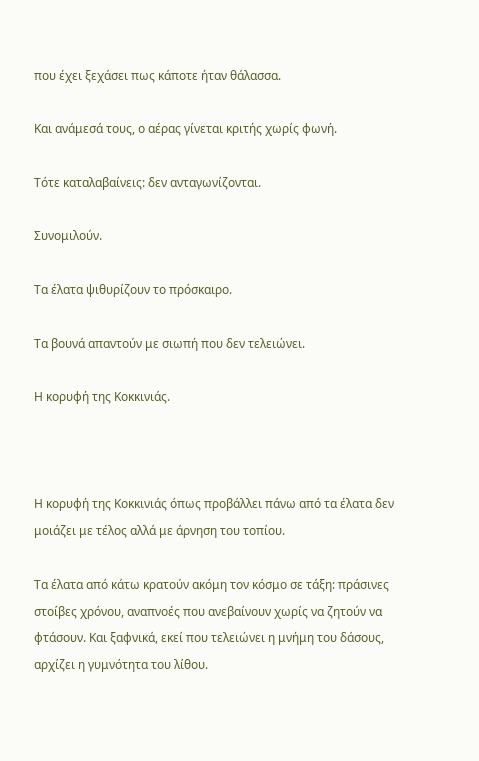που έχει ξεχάσει πως κάποτε ήταν θάλασσα.

Και ανάμεσά τους, ο αέρας γίνεται κριτής χωρίς φωνή.

Τότε καταλαβαίνεις: δεν ανταγωνίζονται.

Συνομιλούν.

Τα έλατα ψιθυρίζουν το πρόσκαιρο.

Τα βουνά απαντούν με σιωπή που δεν τελειώνει.

Η κορυφή της Κοκκινιάς.



Η κορυφή της Κοκκινιάς όπως προβάλλει πάνω από τα έλατα δεν μοιάζει με τέλος αλλά με άρνηση του τοπίου.

Τα έλατα από κάτω κρατούν ακόμη τον κόσμο σε τάξη: πράσινες στοίβες χρόνου, αναπνοές που ανεβαίνουν χωρίς να ζητούν να φτάσουν. Και ξαφνικά, εκεί που τελειώνει η μνήμη του δάσους, αρχίζει η γυμνότητα του λίθου.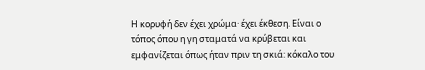Η κορυφή δεν έχει χρώμα· έχει έκθεση. Είναι ο τόπος όπου η γη σταματά να κρύβεται και εμφανίζεται όπως ήταν πριν τη σκιά: κόκαλο του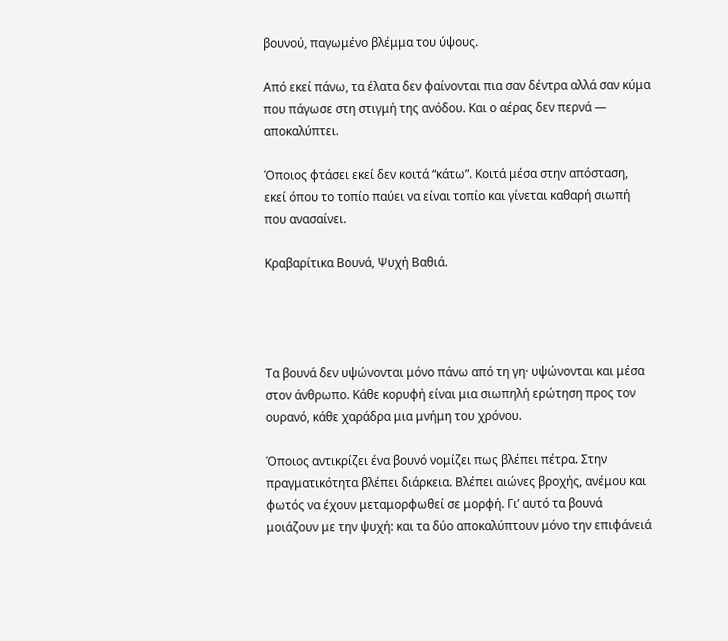βουνού, παγωμένο βλέμμα του ύψους.

Από εκεί πάνω, τα έλατα δεν φαίνονται πια σαν δέντρα αλλά σαν κύμα που πάγωσε στη στιγμή της ανόδου. Και ο αέρας δεν περνά — αποκαλύπτει.

Όποιος φτάσει εκεί δεν κοιτά “κάτω”. Κοιτά μέσα στην απόσταση, εκεί όπου το τοπίο παύει να είναι τοπίο και γίνεται καθαρή σιωπή που ανασαίνει.

Κραβαρίτικα Βουνά, Ψυχή Βαθιά.




Τα βουνά δεν υψώνονται μόνο πάνω από τη γη· υψώνονται και μέσα στον άνθρωπο. Κάθε κορυφή είναι μια σιωπηλή ερώτηση προς τον ουρανό, κάθε χαράδρα μια μνήμη του χρόνου.

Όποιος αντικρίζει ένα βουνό νομίζει πως βλέπει πέτρα. Στην πραγματικότητα βλέπει διάρκεια. Βλέπει αιώνες βροχής, ανέμου και φωτός να έχουν μεταμορφωθεί σε μορφή. Γι’ αυτό τα βουνά μοιάζουν με την ψυχή: και τα δύο αποκαλύπτουν μόνο την επιφάνειά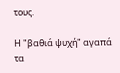τους.

Η "βαθιά ψυχή" αγαπά τα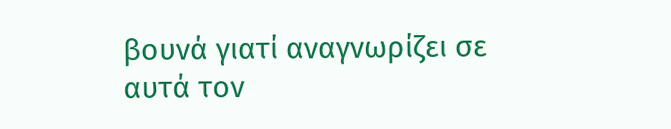βουνά γιατί αναγνωρίζει σε αυτά τον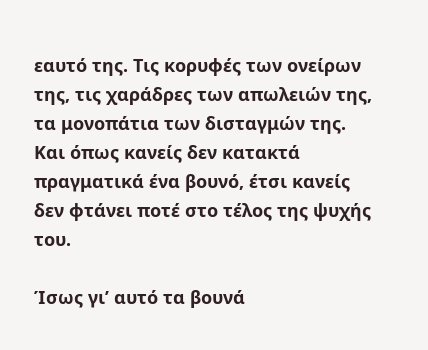εαυτό της. Τις κορυφές των ονείρων της, τις χαράδρες των απωλειών της, τα μονοπάτια των δισταγμών της. Και όπως κανείς δεν κατακτά πραγματικά ένα βουνό, έτσι κανείς δεν φτάνει ποτέ στο τέλος της ψυχής του.

Ίσως γι’ αυτό τα βουνά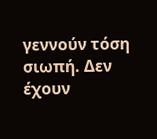γεννούν τόση σιωπή. Δεν έχουν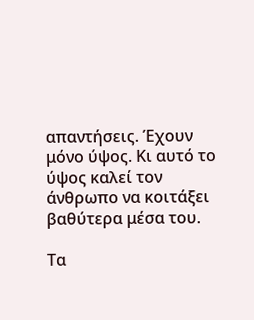απαντήσεις. Έχουν μόνο ύψος. Κι αυτό το ύψος καλεί τον άνθρωπο να κοιτάξει βαθύτερα μέσα του.

Τα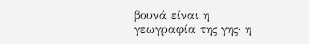βουνά είναι η γεωγραφία της γης· η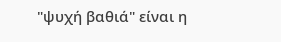"ψυχή βαθιά" είναι η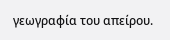γεωγραφία του απείρου.